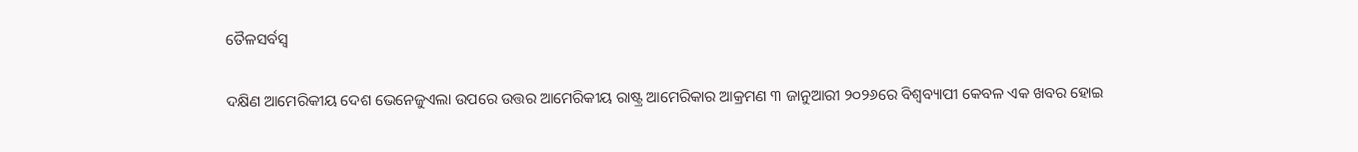ତୈଳସର୍ବସ୍ୱ

ଦକ୍ଷିଣ ଆମେରିକୀୟ ଦେଶ ଭେନେଜୁଏଲା ଉପରେ ଉତ୍ତର ଆମେରିକୀୟ ରାଷ୍ଟ୍ର ଆମେରିକାର ଆକ୍ରମଣ ୩ ଜାନୁଆରୀ ୨୦୨୬ରେ ବିଶ୍ୱବ୍ୟାପୀ କେବଳ ଏକ ଖବର ହୋଇ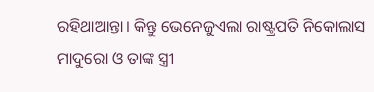ରହିଥାଆନ୍ତା। କିନ୍ତୁ ଭେନେଜୁଏଲା ରାଷ୍ଟ୍ରପତି ନିକୋଲାସ ମାଦୁରୋ ଓ ତାଙ୍କ ସ୍ତ୍ରୀ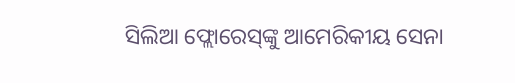ସିଲିଆ ଫ୍ଲୋରେସ୍‌ଙ୍କୁ ଆମେରିକୀୟ ସେନା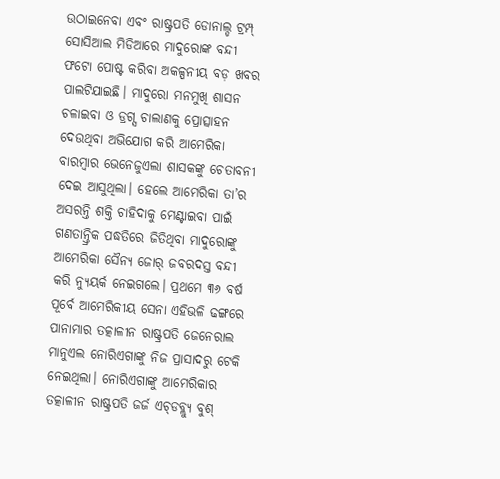ଉଠାଇନେବା ଏବଂ ରାଷ୍ଟ୍ରପତି ଡୋନାଲ୍ଡ ଟ୍ରମ୍ପ୍‌ ସୋସିଆଲ ମିଡିଆରେ ମାଦୁରୋଙ୍କ ବନ୍ଦୀ ଫଟୋ ପୋଷ୍ଟ କରିବା ଅକଳ୍ପନୀୟ ବଡ଼ ଖବର ପାଲଟିଯାଇଛି। ମାଦୁରୋ ମନମୁଖି ଶାସନ ଚଳାଇବା ଓ ଡ୍ରଗ୍ସ ଚାଲାଣକୁ ପ୍ରୋତ୍ସାହନ ଦେଉଥିବା ଅଭିଯୋଗ କରି ଆମେରିକା ବାରମ୍ବାର ଭେନେଜୁଏଲା ଶାସକଙ୍କୁ ଚେତାବନୀ ଦେଇ ଆସୁଥିଲା। ହେଲେ ଆମେରିକା ତା’ର ଅସରନ୍ତି ଶକ୍ତି ଚାହିଦାକୁ ମେଣ୍ଟାଇବା ପାଇଁ ଗଣତାନ୍ତ୍ରିକ ପଦ୍ଧତିରେ ଜିତିଥିବା ମାଦୁରୋଙ୍କୁ ଆମେରିକା ସୈନ୍ୟ ଜୋର୍‌ ଜବରଦସ୍ତ ବନ୍ଦୀ କରି ନ୍ୟୁୟର୍କ ନେଇଗଲେ। ପ୍ରଥମେ ୩୬ ବର୍ଷ ପୂର୍ବେ ଆମେରିକୀୟ ସେନା ଏହିଭଳି ଢଙ୍ଗରେ ପାନାମାର ତତ୍କାଳୀନ ରାଷ୍ଟ୍ରପତି ଜେନେରାଲ ମାନୁଏଲ ନୋରିଏଗାଙ୍କୁ ନିଜ ପ୍ରାସାଦରୁ ଟେକି ନେଇଥିଲା। ନୋରିଏଗାଙ୍କୁ ଆମେରିକାର ତତ୍କାଳୀନ ରାଷ୍ଟ୍ରପତି ଜର୍ଜ ଏଚ୍‌ଡବ୍ଲ୍ୟୁ ବୁଶ୍‌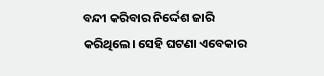ବନ୍ଦୀ କରିବାର ନିର୍ଦ୍ଦେଶ ଜାରି କରିଥିଲେ। ସେହି ଘଟଣା ଏବେକାର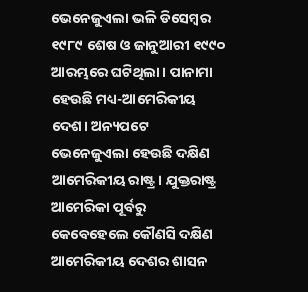ଭେନେଜୁଏଲା ଭଳି ଡିସେମ୍ବର ୧୯୮୯ ଶେଷ ଓ ଜାନୁଆରୀ ୧୯୯୦ ଆରମ୍ଭରେ ଘଟିଥିଲା। ପାନାମା ହେଉଛି ମଧ୍ୟ-ଆମେରିକୀୟ ଦେଶ। ଅନ୍ୟପଟେ ଭେନେଜୁଏଲା ହେଉଛି ଦକ୍ଷିଣ ଆମେରିକୀୟ ରାଷ୍ଟ୍ର। ଯୁକ୍ତରାଷ୍ଟ୍ର ଆମେରିକା ପୂର୍ବରୁ କେବେହେଲେ କୌଣସି ଦକ୍ଷିଣ ଆମେରିକୀୟ ଦେଶର ଶାସନ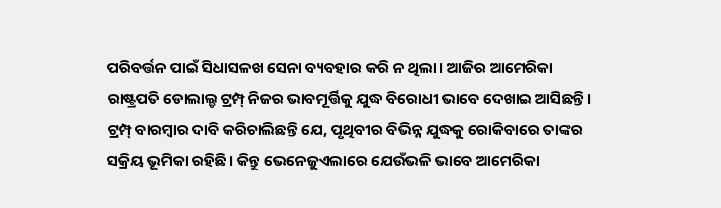ପରିବର୍ତ୍ତନ ପାଇଁ ସିଧାସଳଖ ସେନା ବ୍ୟବହାର କରି ନ ଥିଲା। ଆଜିର ଆମେରିକା ରାଷ୍ଟ୍ରପତି ଡୋଲାଲ୍ଡ ଟ୍ରମ୍ପ୍‌ ନିଜର ଭାବମୂର୍ତ୍ତିକୁ ଯୁଦ୍ଧ ବିରୋଧୀ ଭାବେ ଦେଖାଇ ଆସିଛନ୍ତି। ଟ୍ରମ୍ପ୍‌ ବାରମ୍ବାର ଦାବି କରିଚାଲିଛନ୍ତି ଯେ, ପୃଥିବୀର ବିଭିନ୍ନ ଯୁଦ୍ଧକୁ ରୋକିବାରେ ତାଙ୍କର ସକ୍ରିୟ ଭୂମିକା ରହିଛି। କିନ୍ତୁ ଭେନେଜୁଏଲାରେ ଯେଉଁଭଳି ଭାବେ ଆମେରିକା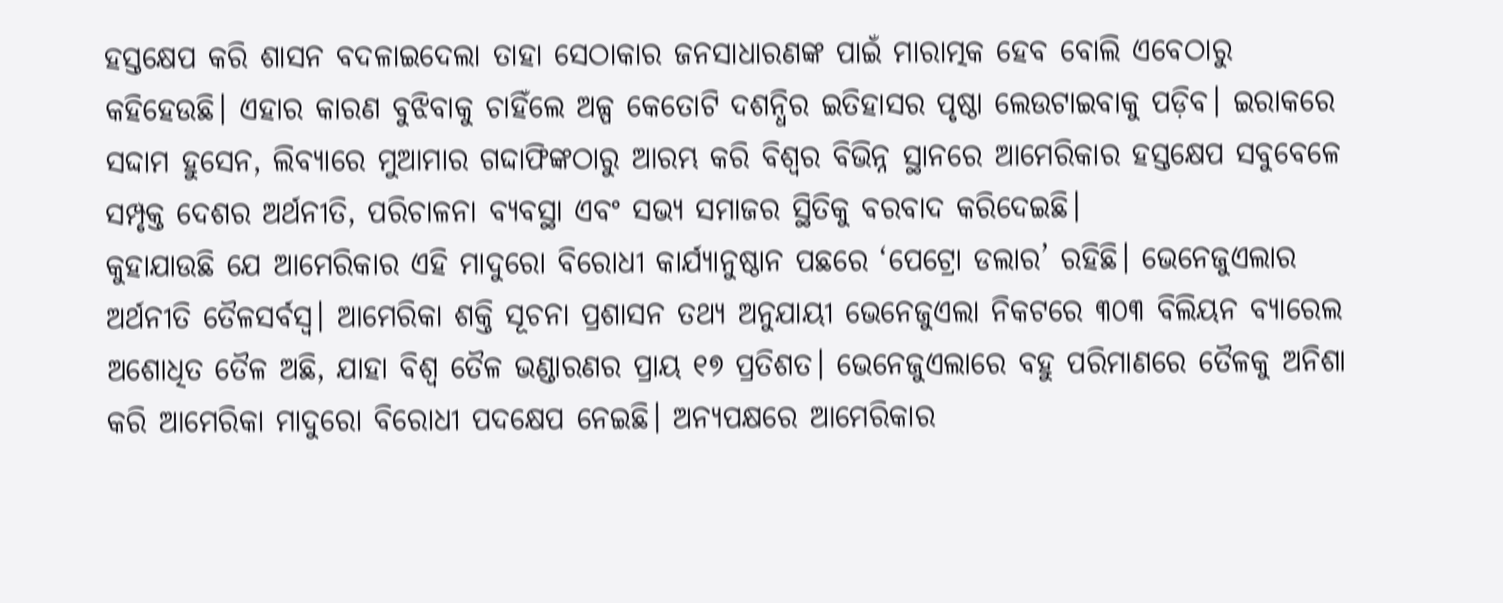ହସ୍ତକ୍ଷେପ କରି ଶାସନ ବଦଳାଇଦେଲା ତାହା ସେଠାକାର ଜନସାଧାରଣଙ୍କ ପାଇଁ ମାରାତ୍ମକ ହେବ ବୋଲି ଏବେଠାରୁ କହିହେଉଛି। ଏହାର କାରଣ ବୁଝିବାକୁ ଚାହିଁଲେ ଅଳ୍ପ କେତୋଟି ଦଶନ୍ଧିର ଇତିହାସର ପୃଷ୍ଠା ଲେଉଟାଇବାକୁ ପଡ଼ିବ। ଇରାକରେ ସଦ୍ଦାମ ହୁସେନ, ଲିବ୍ୟାରେ ମୁଆମାର ଗଦ୍ଦାଫିଙ୍କଠାରୁ ଆରମ୍ଭ କରି ବିଶ୍ୱର ବିଭିନ୍ନ ସ୍ଥାନରେ ଆମେରିକାର ହସ୍ତକ୍ଷେପ ସବୁବେଳେ ସମ୍ପୃକ୍ତ ଦେଶର ଅର୍ଥନୀତି, ପରିଚାଳନା ବ୍ୟବସ୍ଥା ଏବଂ ସଭ୍ୟ ସମାଜର ସ୍ଥିତିକୁ ବରବାଦ କରିଦେଇଛି।
କୁହାଯାଉଛି ଯେ ଆମେରିକାର ଏହି ମାଦୁରୋ ବିରୋଧୀ କାର୍ଯ୍ୟାନୁଷ୍ଠାନ ପଛରେ ‘ପେଟ୍ରୋ ଡଲାର’ ରହିଛି। ଭେନେଜୁଏଲାର ଅର୍ଥନୀତି ତୈଳସର୍ବସ୍ବ। ଆମେରିକା ଶକ୍ତି ସୂଚନା ପ୍ରଶାସନ ତଥ୍ୟ ଅନୁଯାୟୀ ଭେନେଜୁଏଲା ନିକଟରେ ୩୦୩ ବିଲିୟନ ବ୍ୟାରେଲ ଅଶୋଧିତ ତୈଳ ଅଛି, ଯାହା ବିଶ୍ୱ ତୈଳ ଭଣ୍ଡାରଣର ପ୍ରାୟ ୧୭ ପ୍ରତିଶତ। ଭେନେଜୁଏଲାରେ ବହୁ ପରିମାଣରେ ତୈଳକୁ ଅନିଶା କରି ଆମେରିକା ମାଦୁରୋ ବିରୋଧୀ ପଦକ୍ଷେପ ନେଇଛି। ଅନ୍ୟପକ୍ଷରେ ଆମେରିକାର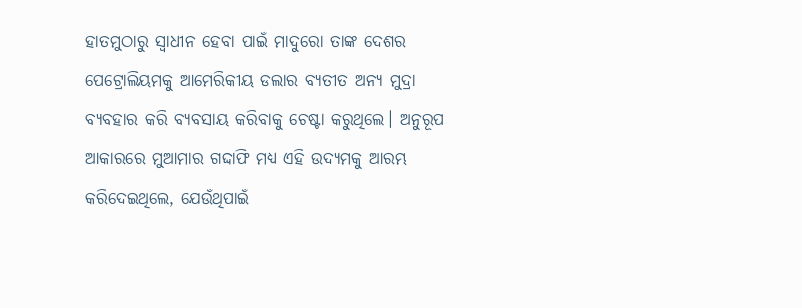ହାତମୁଠାରୁ ସ୍ବାଧୀନ ହେବା ପାଇଁ ମାଦୁରୋ ତାଙ୍କ ଦେଶର ପେଟ୍ରୋଲିୟମକୁ ଆମେରିକୀୟ ଡଲାର ବ୍ୟତୀତ ଅନ୍ୟ ମୁଦ୍ରା ବ୍ୟବହାର କରି ବ୍ୟବସାୟ କରିବାକୁ ଚେଷ୍ଟା କରୁଥିଲେ। ଅନୁରୂପ ଆକାରରେ ମୁଆମାର ଗଦ୍ଦାଫି ମଧ୍ୟ ଏହି ଉଦ୍ୟମକୁ ଆରମ୍ଭ କରିଦେଇଥିଲେ, ଯେଉଁଥିପାଇଁ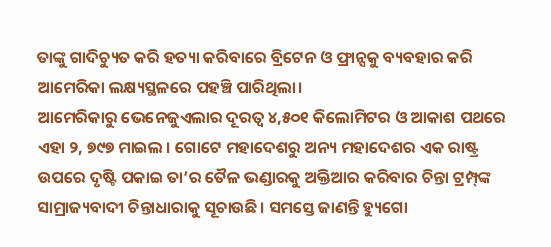ତାଙ୍କୁ ଗାଦିଚ୍ୟୁତ କରି ହତ୍ୟା କରିବାରେ ବ୍ରିଟେନ ଓ ଫ୍ରାନ୍ସକୁ ବ୍ୟବହାର କରି ଆମେରିକା ଲକ୍ଷ୍ୟସ୍ଥଳରେ ପହଞ୍ଚି ପାରିଥିଲା।
ଆମେରିକାରୁ ଭେନେଜୁଏଲାର ଦୂରତ୍ୱ ୪,୫୦୧ କିଲୋମିଟର ଓ ଆକାଶ ପଥରେ ଏହା ୨, ୭୯୭ ମାଇଲ । ଗୋଟେ ମହାଦେଶରୁ ଅନ୍ୟ ମହାଦେଶର ଏକ ରାଷ୍ଟ୍ର ଉପରେ ଦୃଷ୍ଟି ପକାଇ ତା’ର ତୈଳ ଭଣ୍ଡାରକୁ ଅକ୍ତିଆର କରିବାର ଚିନ୍ତା ଟ୍ରମ୍ପ୍‌ଙ୍କ ସାମ୍ରାଜ୍ୟବାଦୀ ଚିନ୍ତାଧାରାକୁ ସୂଚାଉଛି। ସମସ୍ତେ ଜାଣନ୍ତି ହ୍ୟୁଗୋ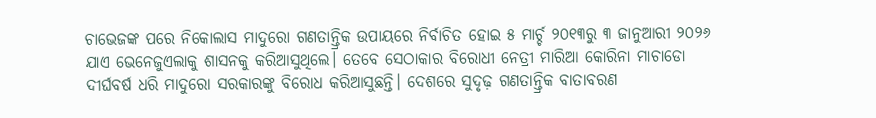ଚାଭେଜଙ୍କ ପରେ ନିକୋଲାସ ମାଦୁରୋ ଗଣତାନ୍ତ୍ରିକ ଉପାୟରେ ନିର୍ବାଚିତ ହୋଇ ୫ ମାର୍ଚ୍ଚ ୨୦୧୩ରୁ ୩ ଜାନୁଆରୀ ୨୦୨୬ ଯାଏ ଭେନେଜୁଏଲାକୁ ଶାସନକୁ କରିଆସୁଥିଲେ। ତେବେ ସେଠାକାର ବିରୋଧୀ ନେତ୍ରୀ ମାରିଆ କୋରିନା ମାଚାଡୋ ଦୀର୍ଘବର୍ଷ ଧରି ମାଦୁରୋ ସରକାରଙ୍କୁ ବିରୋଧ କରିଆସୁଛନ୍ତି। ଦେଶରେ ସୁଦୃଢ଼ ଗଣତାନ୍ତ୍ରିକ ବାତାବରଣ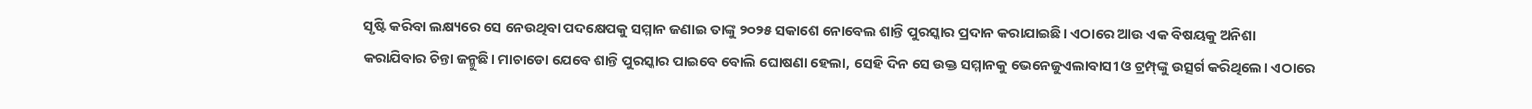ସୃଷ୍ଟି କରିବା ଲକ୍ଷ୍ୟରେ ସେ ନେଉଥିବା ପଦକ୍ଷେପକୁ ସମ୍ମାନ ଜଣାଇ ତାଙ୍କୁ ୨୦୨୫ ସକାଶେ ନୋବେଲ ଶାନ୍ତି ପୁରସ୍କାର ପ୍ରଦାନ କରାଯାଇଛି। ଏଠାରେ ଆଉ ଏକ ବିଷୟକୁ ଅନିଶା କରାଯିବାର ଚିନ୍ତା ଜନ୍ମୁଛି। ମାଚାଡୋ ଯେବେ ଶାନ୍ତି ପୁରସ୍କାର ପାଇବେ ବୋଲି ଘୋଷଣା ହେଲା, ସେହି ଦିନ ସେ ଉକ୍ତ ସମ୍ମାନକୁ ଭେନେଜୁଏଲାବାସୀ ଓ ଟ୍ରମ୍ପ୍‌ଙ୍କୁ ଉତ୍ସର୍ଗ କରିଥିଲେ। ଏଠାରେ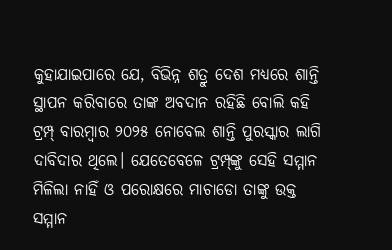କୁହାଯାଇପାରେ ଯେ, ବିଭିନ୍ନ ଶତ୍ରୁ ଦେଶ ମଧ୍ୟରେ ଶାନ୍ତି ସ୍ଥାପନ କରିବାରେ ତାଙ୍କ ଅବଦାନ ରହିଛି ବୋଲି କହି ଟ୍ରମ୍ପ୍‌ ବାରମ୍ବାର ୨୦୨୫ ନୋବେଲ ଶାନ୍ତି ପୁରସ୍କାର ଲାଗି ଦାବିଦାର ଥିଲେ। ଯେତେବେଳେ ଟ୍ରମ୍ପ୍‌ଙ୍କୁ ସେହି ସମ୍ମାନ ମିଳିଲା ନାହିଁ ଓ ପରୋକ୍ଷରେ ମାଚାଡୋ ତାଙ୍କୁ ଉକ୍ତ ସମ୍ମାନ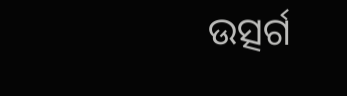ଉତ୍ସର୍ଗ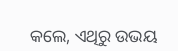କଲେ, ଏଥିରୁ ଉଭୟ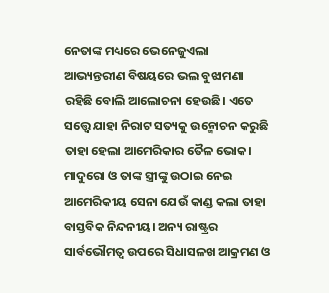ନେତାଙ୍କ ମଧ୍ୟରେ ଭେନେଜୁଏଲା ଆଭ୍ୟନ୍ତରୀଣ ବିଷୟରେ ଭଲ ବୁଝାମଣା ରହିଛି ବୋଲି ଆଲୋଚନା ହେଉଛି। ଏତେ ସତ୍ତ୍ୱେ ଯାହା ନିରାଟ ସତ୍ୟକୁ ଉନ୍ମୋଚନ କରୁଛି ତାହା ହେଲା ଆମେରିକାର ତୈଳ ଭୋକ। ମାଦୁରୋ ଓ ତାଙ୍କ ସ୍ତ୍ରୀଙ୍କୁ ଉଠାଇ ନେଇ ଆମେରିକୀୟ ସେନା ଯେଉଁ କାଣ୍ଡ କଲା ତାହା ବାସ୍ତବିକ ନିନ୍ଦନୀୟ। ଅନ୍ୟ ରାଷ୍ଟ୍ରର ସାର୍ବଭୌମତ୍ୱ ଉପରେ ସିଧାସଳଖ ଆକ୍ରମଣ ଓ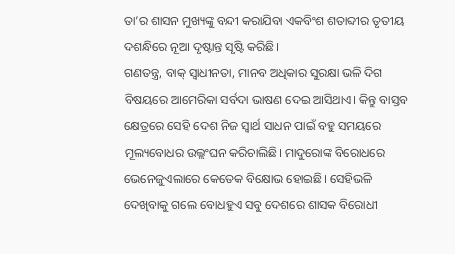ତା’ର ଶାସନ ମୁଖ୍ୟଙ୍କୁ ବନ୍ଦୀ କରାଯିବା ଏକବିଂଶ ଶତାବ୍ଦୀର ତୃତୀୟ ଦଶନ୍ଧିରେ ନୂଆ ଦୃଷ୍ଟାନ୍ତ ସୃଷ୍ଟି କରିଛି।
ଗଣତନ୍ତ୍ର, ବାକ୍‌ ସ୍ବାଧୀନତା, ମାନବ ଅଧିକାର ସୁରକ୍ଷା ଭଳି ଦିଗ ବିଷୟରେ ଆମେରିକା ସର୍ବଦା ଭାଷଣ ଦେଇ ଆସିଥାଏ। କିନ୍ତୁ ବାସ୍ତବ କ୍ଷେତ୍ରରେ ସେହି ଦେଶ ନିଜ ସ୍ବାର୍ଥ ସାଧନ ପାଇଁ ବହୁ ସମୟରେ ମୂଲ୍ୟବୋଧର ଉଲ୍ଲଂଘନ କରିଚାଲିଛି। ମାଦୁରୋଙ୍କ ବିରୋଧରେ ଭେନେଜୁଏଲାରେ କେତେକ ବିକ୍ଷୋଭ ହୋଇଛି। ସେହିଭଳି ଦେଖିବାକୁ ଗଲେ ବୋଧହୁଏ ସବୁ ଦେଶରେ ଶାସକ ବିରୋଧୀ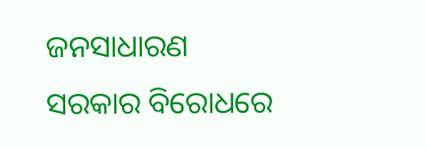ଜନସାଧାରଣ ସରକାର ବିରୋଧରେ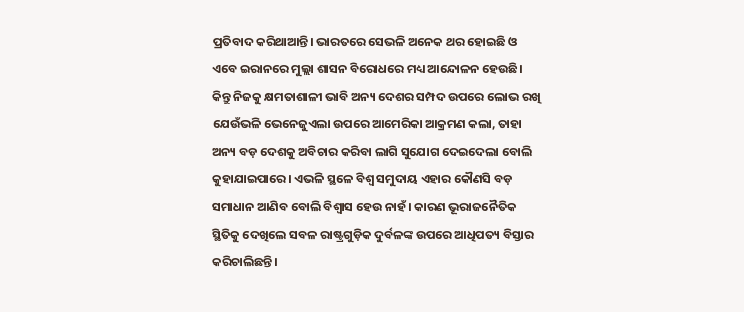ପ୍ରତିବାଦ କରିଥାଆନ୍ତି। ଭାରତରେ ସେଭଳି ଅନେକ ଥର ହୋଇଛି ଓ ଏବେ ଇରାନରେ ମୁଲ୍ଲା ଶାସନ ବିରୋଧରେ ମଧ୍ୟ ଆନ୍ଦୋଳନ ହେଉଛି। କିନ୍ତୁ ନିଜକୁ କ୍ଷମତାଶାଳୀ ଭାବି ଅନ୍ୟ ଦେଶର ସମ୍ପଦ ଉପରେ ଲୋଭ ରଖି ଯେଉଁଭଳି ଭେନେଜୁଏଲା ଉପରେ ଆମେରିକା ଆକ୍ରମଣ କଲା, ତାହା ଅନ୍ୟ ବଡ଼ ଦେଶକୁ ଅବିଚାର କରିବା ଲାଗି ସୁଯୋଗ ଦେଇଦେଲା ବୋଲି କୁହାଯାଇପାରେ। ଏଭଳି ସ୍ଥଳେ ବିଶ୍ୱ ସମୁଦାୟ ଏହାର କୌଣସି ବଡ଼ ସମାଧାନ ଆଣିବ ବୋଲି ବିଶ୍ୱାସ ହେଉ ନାହଁ। କାରଣ ଭୂରାଜନୈତିକ ସ୍ଥିତିକୁ ଦେଖିଲେ ସବଳ ରାଷ୍ଟ୍ରଗୁଡ଼ିକ ଦୁର୍ବଳଙ୍କ ଉପରେ ଆଧିପତ୍ୟ ବିସ୍ତାର କରିଚାଲିଛନ୍ତି।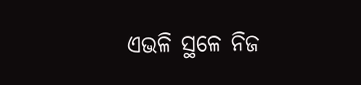ଏଭଳି ସ୍ଥଳେ ନିଜ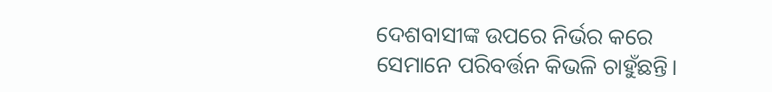ଦେଶବାସୀଙ୍କ ଉପରେ ନିର୍ଭର କରେ ସେମାନେ ପରିବର୍ତ୍ତନ କିଭଳି ଚାହୁଁଛନ୍ତି।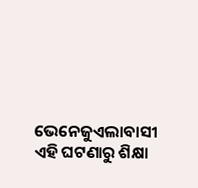ଭେନେଜୁଏଲାବାସୀ ଏହି ଘଟଣାରୁ ଶିକ୍ଷା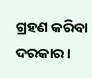ଗ୍ରହଣ କରିବା ଦରକାର।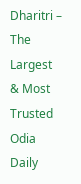Dharitri – The Largest & Most Trusted Odia Daily